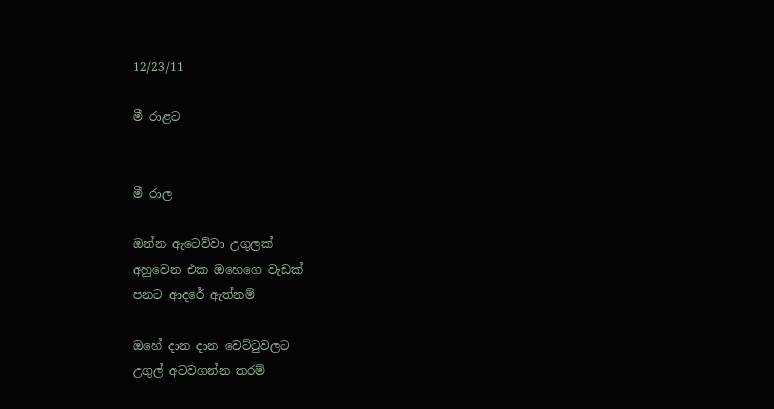12/23/11

මී රාළට


මී රාල

ඔන්න ඇටෙව්වා උගුලක්‌
අහුවෙන එක ඔහෙගෙ වැඩක්
පනට ආදරේ ඇත්නම්

ඔහේ දාන දාන වෙට්ටුවලට
උගුල් අටවගන්න තරම්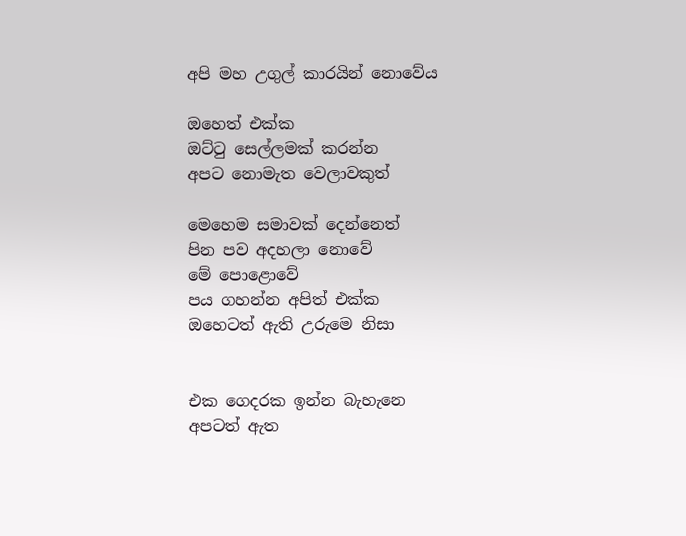අපි මහ උගුල් කාරයින් නොවේය

ඔහෙත් එක්ක
ඔට්ටු සෙල්ලමක් කරන්න
අපට නොමැත වෙලාවකුත්

මෙහෙම සමාවක් දෙන්නෙත්
පින පව අදහලා නොවේ
මේ පොළොවේ
පය ගහන්න අපිත් එක්ක
ඔහෙටත් ඇති උරුමෙ නිසා


එක ගෙදරක ඉන්න බැහැනෙ
අපටත් ඇත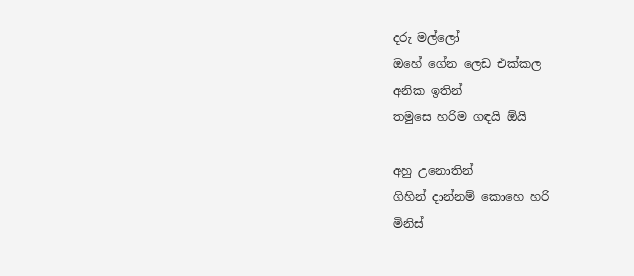දරු මල්ලෝ
ඔහේ ගේන ලෙඩ එක්කල
අනික ඉතින්
තමුසෙ හරිම ගඳයි ඕයි

අහු උනොතින්
ගිහින් දාන්නම් කොහෙ හරි
මිනිස්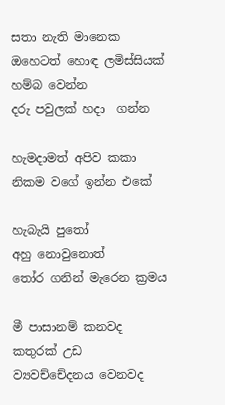සතා නැති මානෙක
ඔහෙටත් හොඳ ලමිස්සියක්
හම්බ වෙන්න
දරු පවුලක් හදා  ගන්න

හැමදාමත් අපිව කකා
නිකම වගේ ඉන්න එකේ

හැබැයි පුතෝ
අහු නොවුනොත්
තෝර ගනින් මැරෙන ක්‍රමය

මී පාසානම් කනවද
කතුරක් උඩ
ව්‍යවච්චේදනය වෙනවද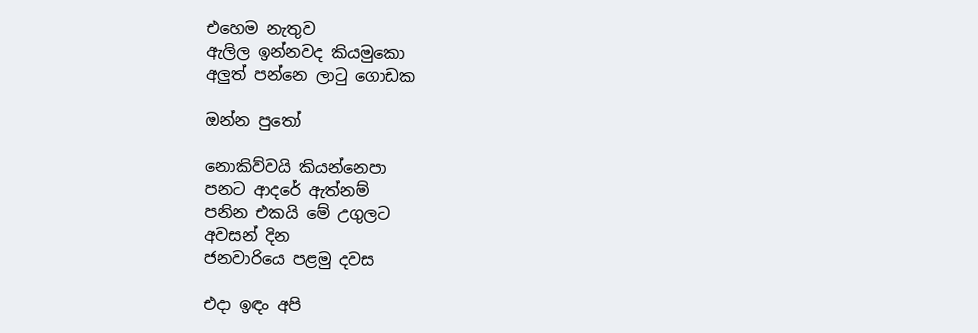එහෙම නැතුව
ඇලිල ඉන්නවද කියමුකො
අලුත් පන්නෙ ලාටු ගොඩක

ඔන්න පුතෝ

නොකිව්වයි කියන්නෙපා
පනට ආදරේ ඇත්නම්
පනින එකයි මේ උගුලට
අවසන් දින
ජනවාරියෙ පළමු දවස

එදා ඉඳං අපි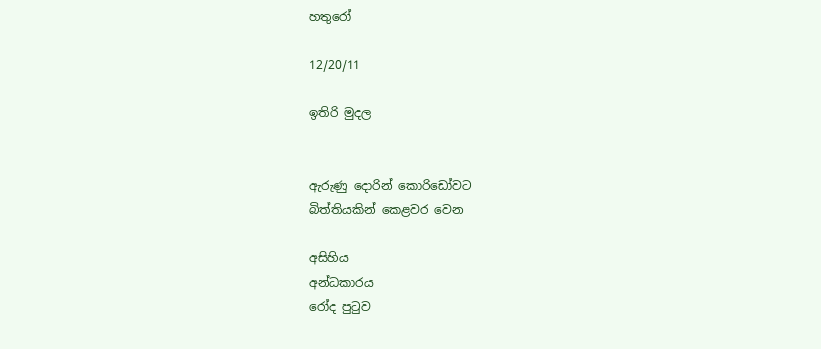හතුරෝ

12/20/11

ඉතිරි මුදල


ඇරුණු දොරින් කොරිඩෝවට
බිත්තියකින් කෙළවර වෙන

අසිහිය
අන්ධකාරය
රෝද පුටුව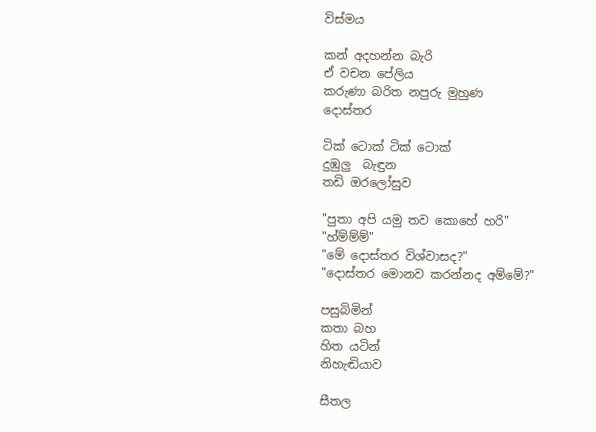විස්මය

කන් අදහන්න බැරි
ඒ වචන පේලිය
කරුණා බරිත නපුරු මුහුණ
දොස්තර

ටික් ටොක් ටික් ටොක්
දුඹුලු  බැඳුන
තඩි ඔරලෝසුව

"පුතා අපි යමු තව කොහේ හරි"
"හ්ම්ම්ම්"
"මේ දොස්තර විශ්වාසද?"
"දොස්තර මොනව කරන්නද අම්මේ?"

පසුබිමින්
කතා බහ
හිත යටින්
නිහැඬියාව

සීතල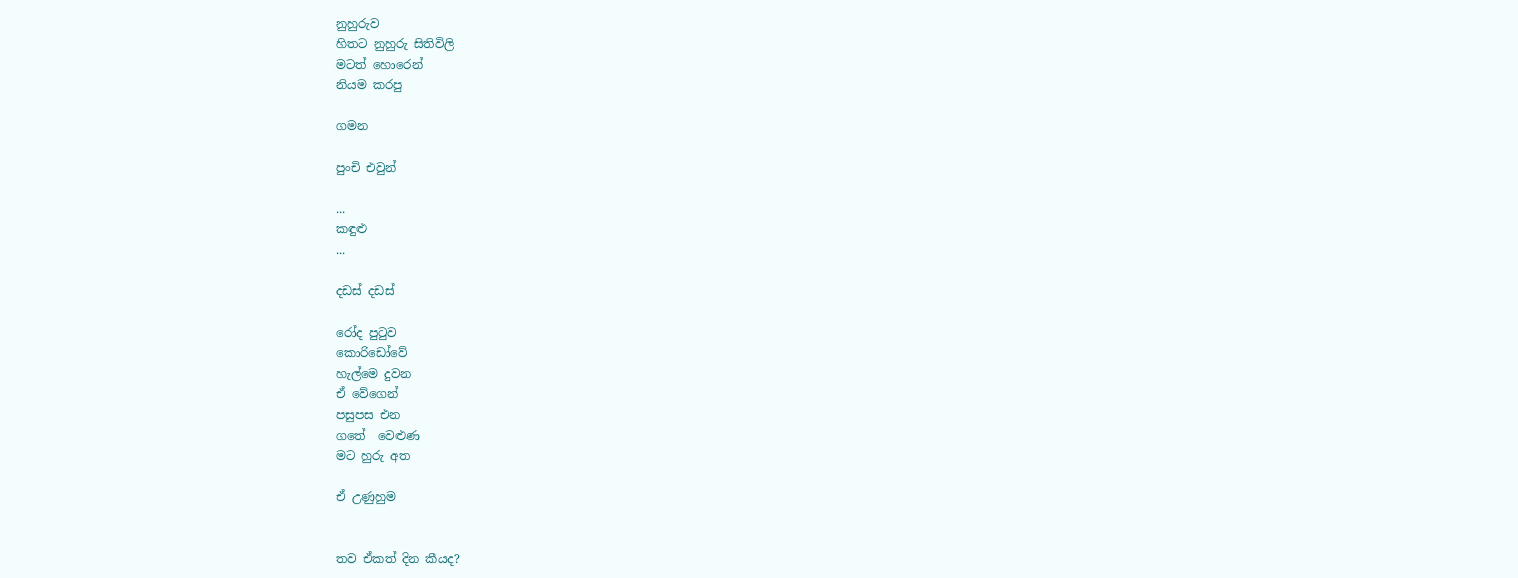නුහුරුව
හිතට නුහුරු සිතිවිලි
මටත් හොරෙන්
නියම කරපු

ගමන

පුංචි එවුන්

...
කඳුළු
...

දඩස් දඩස්

රෝද පුටුව
කොරිඩෝවේ
හැල්මෙ දුවන
ඒ වේගෙන්
පසුපස එන
ගතේ  වෙළුණ
මට හුරු අත

ඒ උණුහුම


තව ඒකත් දින කීයද?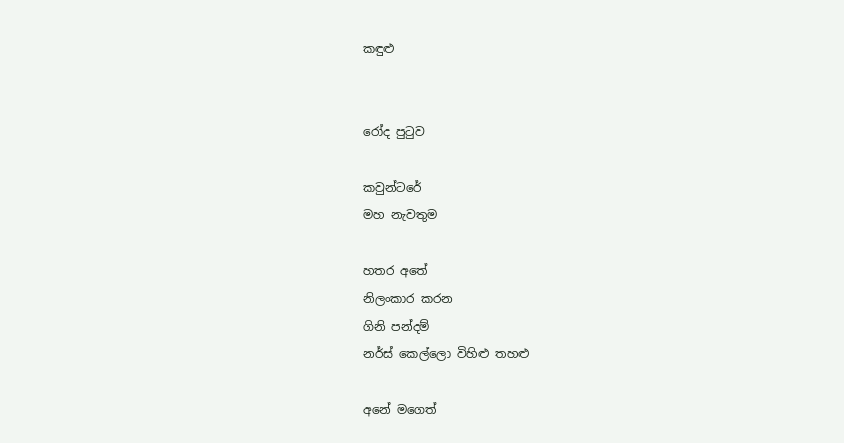කඳුළු


රෝද පුටුව

කවුන්ටරේ
මහ නැවතුම

හතර අතේ
නිලංකාර කරන
ගිනි පන්දම්
නර්ස් කෙල්ලො විහිළු තහළු

අනේ මගෙත්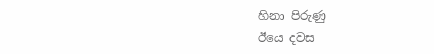හිනා පිරුණු
ඊයෙ දවස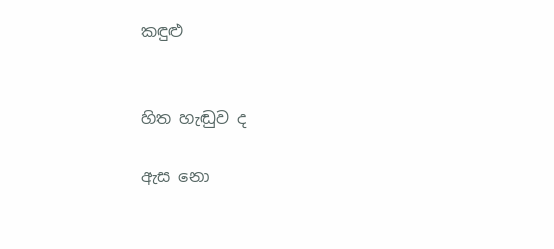කඳුළු


හිත හැඬුව ද

ඇස නො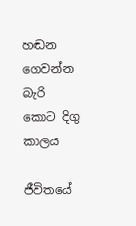හඬන
ගෙවන්න බැරි
කොට දිගු කාලය

ජීවිතයේ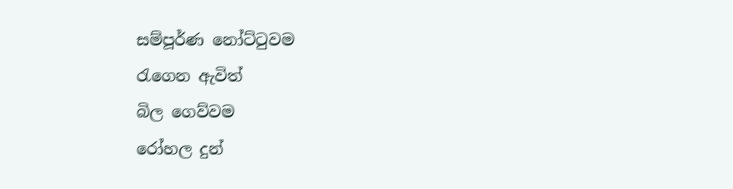සම්පූර්ණ නෝට්ටුවම
රැගෙන ඇවිත්
බිල ගෙව්වම
රෝහල දුන්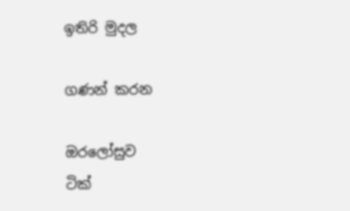ඉතිරි මුදල

ගණන් කරන

ඔරලෝසුව
ටික්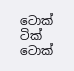ටොක් ටික් ටොක්